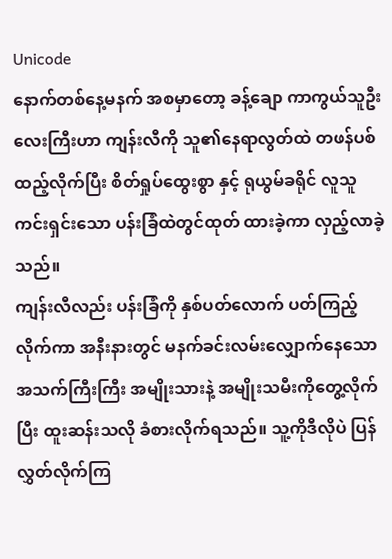Unicode
နောက်တစ်နေ့မနက် အစမှာတော့ ခန့်ချော ကာကွယ်သူဦးလေးကြီးဟာ ကျန်းလီကို သူ၏နေရာလွတ်ထဲ တဖန်ပစ်ထည့်လိုက်ပြီး စိတ်ရှုပ်ထွေးစွာ နှင့် ရုယွမ်ခရိုင် လူသူကင်းရှင်းသော ပန်းခြံထဲတွင်ထုတ် ထားခဲ့ကာ လှည့်လာခဲ့သည်။
ကျန်းလီလည်း ပန်းခြံကို နှစ်ပတ်လောက် ပတ်ကြည့်လိုက်ကာ အနီးနားတွင် မနက်ခင်းလမ်းလျှောက်နေသော အသက်ကြီးကြီး အမျိုးသားနဲ့ အမျိုးသမီးကိုတွေ့လိုက်ပြီး ထူးဆန်းသလို ခံစားလိုက်ရသည်။ သူ့ကိုဒီလိုပဲ ပြန်လွှတ်လိုက်ကြ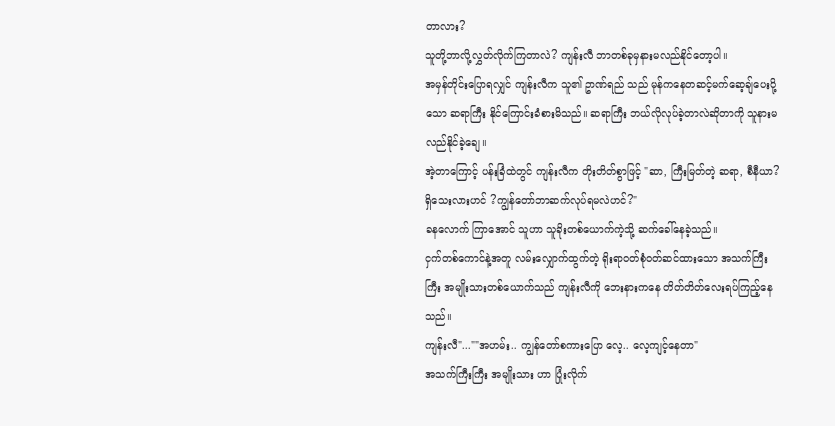တာလား?
သူတို့ဘာလို့လွှတ်လိုက်ကြတာလဲ? ကျန်းလီ ဘာတစ်ခုမှနားမလည်နိုင်တော့ပါ။
အမှန်တိုင်းပြောရလျှင် ကျန်းလီက သူ၏ ဥာဏ်ရည် သည် မုန်ကနေတဆင့်မက်ဆေ့ချ်ပေးပို့သော ဆရာကြီး နိုင်ကြောင်းခံစားမိသည်။ ဆရာကြီး ဘယ်လိုလုပ်ခဲ့တာလဲဆိုတာကို သူနားမလည်နိုင်ခဲ့ချေ။
အဲ့တာကြောင့် ပန်းခြံထဲတွင် ကျန်းလီက တိုးတိတ်စွာဖြင့် "ဆာ, ကြီးမြတ်တဲ့ ဆရာ, စီနီယာ? ရှိသေးလားဟင် ?ကျွန်တော်ဘာဆက်လုပ်ရမလဲဟင်?"
ခနလောက် ကြာအောင် သူဟာ သူခိုးတစ်ယောက်ကဲ့သို့ ဆက်ခေါ်နေခဲ့သည်။
ငှက်တစ်ကောင်နဲ့အတူ လမ်းလျှောက်ထွက်တဲ့ ရိုးရာဝတ်စုံဝတ်ဆင်ထားသော အသက်ကြီးကြီး အမျိုးသားတစ်ယောက်သည် ကျန်းလီကို ဘေးနားကနေ တိတ်တိတ်လေးရပ်ကြည့်နေသည်။
ကျန်းလီ"...""အဟမ်း.. ကျွန်တော်စကားပြော လေ့.. လေ့ကျင့်နေတာ"
အသက်ကြီးကြီး အမျိုးသား ဟာ ပြုံးလိုက်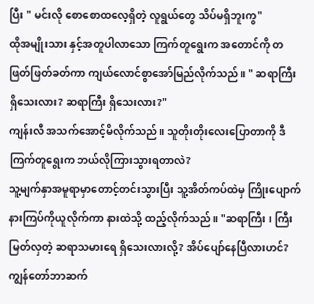ပြီး " မင်းလို စောစောထလေ့ရှိတဲ့ လူရွယ်တွေ သိပ်မရှိဘူးကွ"
ထိုအမျိုးသား နှင့်အတူပါလာသော ကြက်တူရွေးက အတောင်ကို တဖြတ်ဖြတ်ခတ်ကာ ကျယ်လောင်စွာအော်မြည်လိုက်သည်။ " ဆရာကြီး ရှိသေးလား? ဆရာကြီး ရှိသေးလား?"
ကျန်းလီ အသက်အောင့်မိလိုက်သည်။ သူတိုးတိုးလေးပြောတာကို ဒီကြက်တူရွေးက ဘယ်လိုကြားသွားရတာလဲ?
သူ့မျက်နှာအမူရာမှာတောင့်တင်းသွားပြီး သူ့အိတ်ကပ်ထဲမှ ကြိုးပျောက် နားကြပ်ကိုယူလိုက်ကာ နားထဲသို့ ထည့်လိုက်သည်။ "ဆရာကြီး ၊ ကြီးမြတ်လှတဲ့ ဆရာသမားရေ ရှိသေးလားလို့? အိပ်ပျော်နေပြီလားဟင်? ကျွန်တော်ဘာဆက်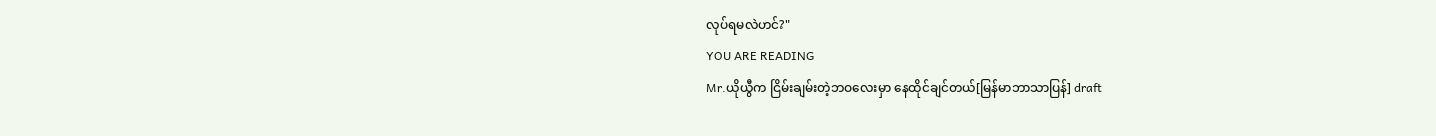လုပ်ရမလဲဟင်?"
YOU ARE READING
Mr.ယိုယွီက ငြိမ်းချမ်းတဲ့ဘဝလေးမှာ နေထိုင်ချင်တယ်[မြန်မာဘာသာပြန်] draft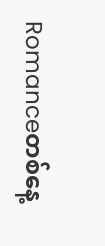Romanceတစ်နေ့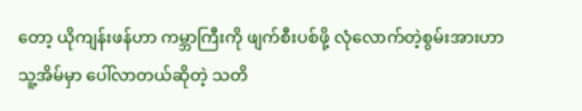တော့ ယိုကျန်းဖန်ဟာ ကမ္ဘာကြီးကို ဖျက်စီးပစ်ဖို့ လုံလောက်တဲ့စွမ်းအားဟာ သူ့အိမ်မှာ ပေါ်လာတယ်ဆိုတဲ့ သတိ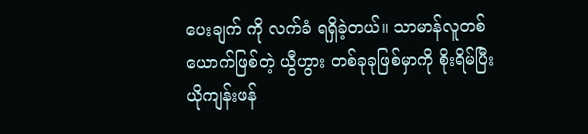ပေးချက် ကို လက်ခံ ရရှိခဲ့တယ်။ သာမာန်လူတစ်ယောက်ဖြစ်တဲ့ ယွီဟွား တစ်ခုခုဖြစ်မှာကို စိုးရိမ်ပြီး ယိုကျန်းဖန်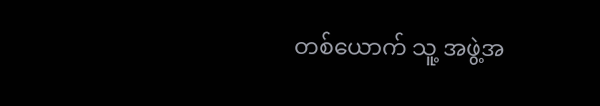တစ်ယောက် သူ့ အဖွဲ့အ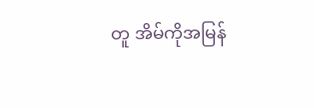တူ အိမ်ကိုအမြန်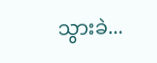သွားခဲ...